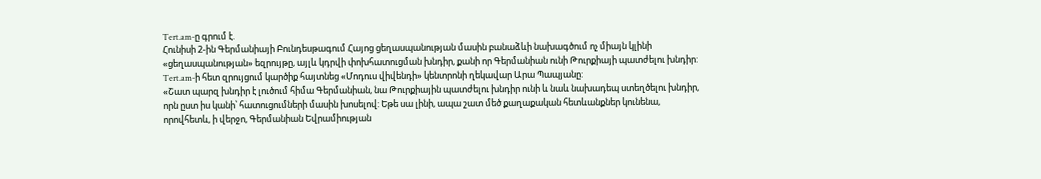Tert.am-ը գրում է.
Հունիսի 2-ին Գերմանիայի Բունդեսթագում Հայոց ցեղասպանության մասին բանաձևի նախագծում ոչ միայն կլինի «ցեղասպանության» եզրույթը, այլև կդրվի փոխհատուցման խնդիր, քանի որ Գերմանիան ունի Թուրքիայի պատժելու խնդիր:
Tert.am-ի հետ զրույցում կարծիք հայտնեց «Մոդուս վիվենդի» կենտրոնի ղեկավար Արա Պապյանը:
«Շատ պարզ խնդիր է լուծում հիմա Գերմանիան, նա Թուրքիային պատժելու խնդիր ունի և նաև նախադեպ ստեղծելու խնդիր, որն ըստ իս կանի՝ հատուցումների մասին խոսելով: Եթե սա լինի, ապա շատ մեծ քաղաքական հետևանքներ կունենա, որովհետև, ի վերջո, Գերմանիան Եվրամիության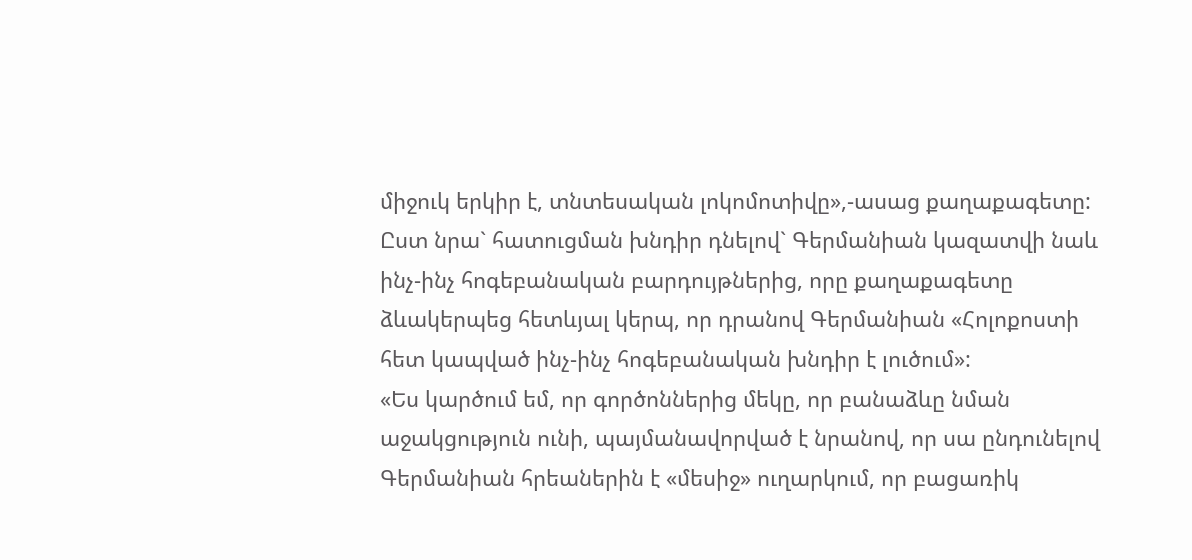միջուկ երկիր է, տնտեսական լոկոմոտիվը»,-ասաց քաղաքագետը:
Ըստ նրա` հատուցման խնդիր դնելով` Գերմանիան կազատվի նաև ինչ-ինչ հոգեբանական բարդույթներից, որը քաղաքագետը ձևակերպեց հետևյալ կերպ, որ դրանով Գերմանիան «Հոլոքոստի հետ կապված ինչ-ինչ հոգեբանական խնդիր է լուծում»:
«Ես կարծում եմ, որ գործոններից մեկը, որ բանաձևը նման աջակցություն ունի, պայմանավորված է նրանով, որ սա ընդունելով Գերմանիան հրեաներին է «մեսիջ» ուղարկում, որ բացառիկ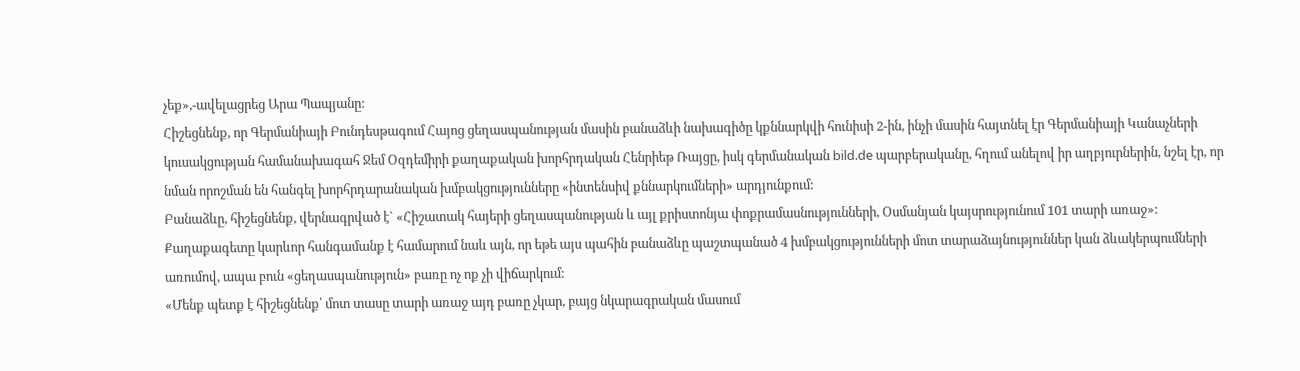չեք»,-ավելացրեց Արա Պապյանը:
Հիշեցնենք, որ Գերմանիայի Բունդեսթագում Հայոց ցեղասպանության մասին բանաձևի նախագիծը կքննարկվի հունիսի 2-ին, ինչի մասին հայտնել էր Գերմանիայի Կանաչների կուսակցության համանախագահ Ջեմ Օզդեմիրի քաղաքական խորհրդական Հենրիեթ Ռայցը, իսկ գերմանական bild.de պարբերականը, հղում անելով իր աղբյուրներին, նշել էր, որ նման որոշման են հանգել խորհրդարանական խմբակցությունները «ինտենսիվ քննարկումների» արդյունքում:
Բանաձևը, հիշեցնենք, վերնագրված է` «Հիշատակ հայերի ցեղասպանության և այլ քրիստոնյա փոքրամասնությունների, Օսմանյան կայսրությունում 101 տարի առաջ»:
Քաղաքագետը կարևոր հանգամանք է համարում նաև այն, որ եթե այս պահին բանաձևը պաշտպանած 4 խմբակցությունների մոտ տարաձայնություններ կան ձևակերպումների առումով, ապա բուն «ցեղասպանություն» բառը ոչ ոք չի վիճարկում:
«Մենք պետք է հիշեցնենք՝ մոտ տասը տարի առաջ այդ բառը չկար, բայց նկարագրական մասում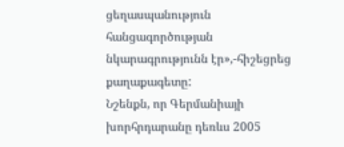ցեղասպանություն հանցագործության նկարագրությունն էր»,-հիշեցրեց քաղաքագետը:
Նշենքն, որ Գերմանիայի խորհրդարանը դեռևս 2005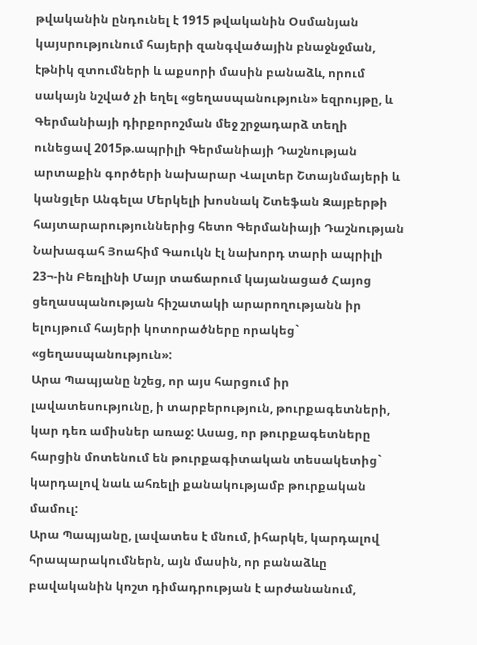թվականին ընդունել է 1915 թվականին Օսմանյան կայսրությունում հայերի զանգվածային բնաջնջման, էթնիկ զտումների և աքսորի մասին բանաձև, որում սակայն նշված չի եղել «ցեղասպանություն» եզրույթը, և Գերմանիայի դիրքորոշման մեջ շրջադարձ տեղի ունեցավ 2015թ.ապրիլի Գերմանիայի Դաշնության արտաքին գործերի նախարար Վալտեր Շտայնմայերի և կանցլեր Անգելա Մերկելի խոսնակ Շտեֆան Զայբերթի հայտարարություններից հետո Գերմանիայի Դաշնության Նախագահ Յոահիմ Գաուկն էլ նախորդ տարի ապրիլի 23¬-ին Բեռլինի Մայր տաճարում կայանացած Հայոց ցեղասպանության հիշատակի արարողությանն իր ելույթում հայերի կոտորածները որակեց` «ցեղասպանություն»:
Արա Պապյանը նշեց, որ այս հարցում իր լավատեսությունը, ի տարբերություն, թուրքագետների, կար դեռ ամիսներ առաջ: Ասաց, որ թուրքագետները հարցին մոտենում են թուրքագիտական տեսակետից` կարդալով նաև ահռելի քանակությամբ թուրքական մամուլ:
Արա Պապյանը, լավատես է մնում, իհարկե, կարդալով հրապարակումներն, այն մասին, որ բանաձևը բավականին կոշտ դիմադրության է արժանանում,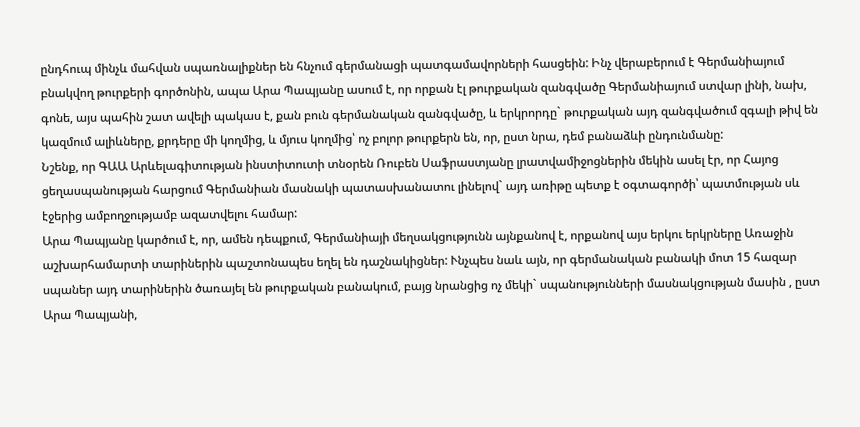ընդհուպ մինչև մահվան սպառնալիքներ են հնչում գերմանացի պատգամավորների հասցեին: Ինչ վերաբերում է Գերմանիայում բնակվող թուրքերի գործոնին, ապա Արա Պապյանը ասում է, որ որքան էլ թուրքական զանգվածը Գերմանիայում ստվար լինի, նախ, գոնե, այս պահին շատ ավելի պակաս է, քան բուն գերմանական զանգվածը, և երկրորդը` թուրքական այդ զանգվածում զգալի թիվ են կազմում ալիևները, քրդերը մի կողմից, և մյուս կողմից՝ ոչ բոլոր թուրքերն են, որ, ըստ նրա, դեմ բանաձևի ընդունմանը:
Նշենք, որ ԳԱԱ Արևելագիտության ինստիտուտի տնօրեն Ռուբեն Սաֆրաստյանը լրատվամիջոցներին մեկին ասել էր, որ Հայոց ցեղասպանության հարցում Գերմանիան մասնակի պատասխանատու լինելով` այդ առիթը պետք է օգտագործի՝ պատմության սև էջերից ամբողջությամբ ազատվելու համար:
Արա Պապյանը կարծում է, որ, ամեն դեպքում, Գերմանիայի մեղսակցությունն այնքանով է, որքանով այս երկու երկրները Առաջին աշխարհամարտի տարիներին պաշտոնապես եղել են դաշնակիցներ: Ւնչպես նաև այն, որ գերմանական բանակի մոտ 15 հազար սպաներ այդ տարիներին ծառայել են թուրքական բանակում, բայց նրանցից ոչ մեկի` սպանությունների մասնակցության մասին , ըստ Արա Պապյանի,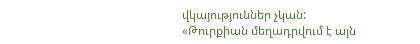վկայություններ չկան:
«Թուրքիան մեղադրվում է այն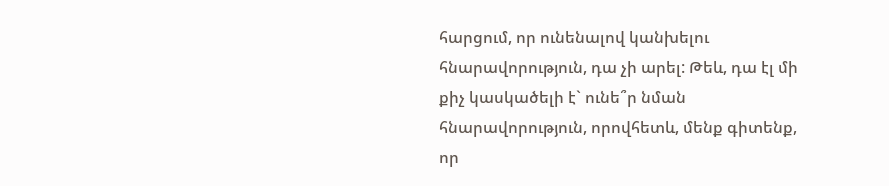հարցում, որ ունենալով կանխելու հնարավորություն, դա չի արել: Թեև, դա էլ մի քիչ կասկածելի է` ունե՞ր նման հնարավորություն, որովհետև, մենք գիտենք, որ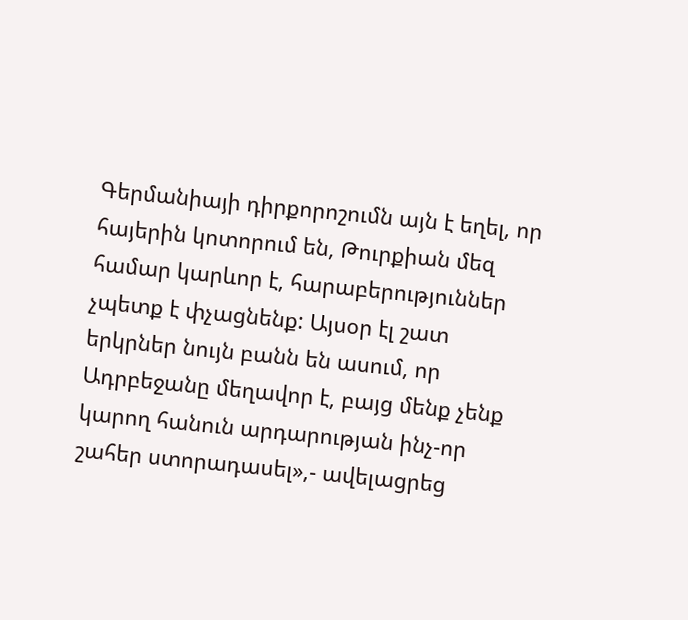Գերմանիայի դիրքորոշումն այն է եղել, որ հայերին կոտորում են, Թուրքիան մեզ համար կարևոր է, հարաբերություններ չպետք է փչացնենք: Այսօր էլ շատ երկրներ նույն բանն են ասում, որ Ադրբեջանը մեղավոր է, բայց մենք չենք կարող հանուն արդարության ինչ-որ շահեր ստորադասել»,- ավելացրեց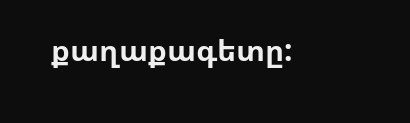քաղաքագետը: